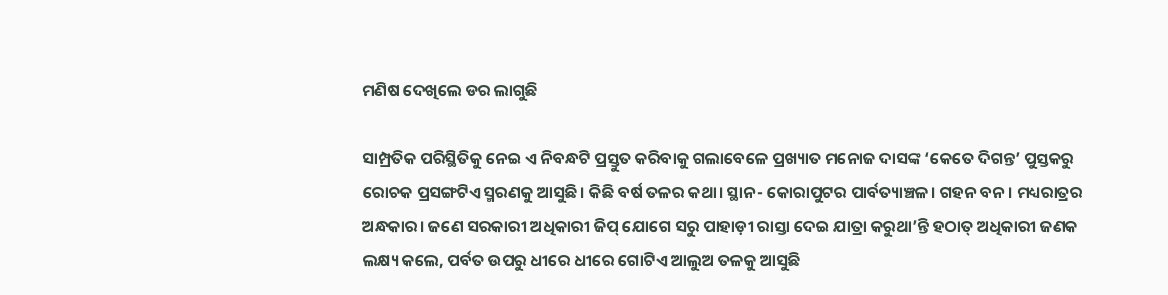ମଣିଷ ଦେଖିଲେ ଡର ଲାଗୁଛି

ସାମ୍ପ୍ରତିକ ପରିସ୍ଥିତିକୁ ନେଇ ଏ ନିବନ୍ଧଟି ପ୍ରସ୍ତୁତ କରିବାକୁ ଗଲାବେଳେ ପ୍ରଖ୍ୟାତ ମନୋଜ ଦାସଙ୍କ ‘କେତେ ଦିଗନ୍ତ’ ପୁସ୍ତକରୁ ରୋଚକ ପ୍ରସଙ୍ଗଟିଏ ସ୍ମରଣକୁ ଆସୁଛି। କିଛି ବର୍ଷ ତଳର କଥା। ସ୍ଥାନ- କୋରାପୁଟର ପାର୍ବତ୍ୟାଞ୍ଚଳ। ଗହନ ବନ। ମଧ୍ୟରାତ୍ରର ଅନ୍ଧକାର। ଜଣେ ସରକାରୀ ଅଧିକାରୀ ଜିପ୍‌ ଯୋଗେ ସରୁ ପାହାଡ଼ୀ ରାସ୍ତା ଦେଇ ଯାତ୍ରା କରୁଥା’ନ୍ତି ହଠାତ୍‌ ଅଧିକାରୀ ଜଣକ ଲକ୍ଷ୍ୟ କଲେ, ପର୍ବତ ଉପରୁ ଧୀରେ ଧୀରେ ଗୋଟିଏ ଆଲୁଅ ତଳକୁ ଆସୁଛି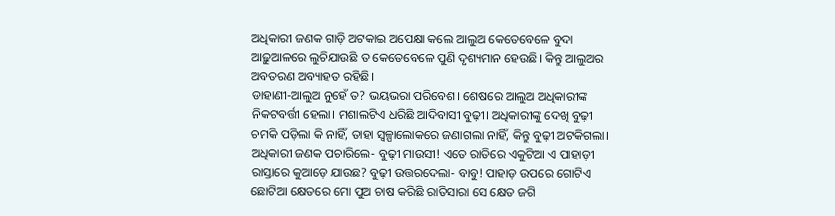ଅଧିକାରୀ ଜଣକ ଗାଡ଼ି ଅଟକାଇ ଅପେକ୍ଷା କଲେ ଆଲୁଅ କେତେବେଳେ ବୁଦା ଆଢ଼ୁଆଳରେ ଲୁଚିଯାଉଛି ତ କେତେବେଳେ ପୁଣି ଦୃଶ୍ୟମାନ ହେଉଛି। କିନ୍ତୁ ଆଲୁଅର ଅବତରଣ ଅବ୍ୟାହତ ରହିଛି।
ଡାହାଣୀ-ଆଲୁଅ ନୁହେଁ ତ? ଭୟଭରା ପରିବେଶ। ଶେଷରେ ଆଲୁଅ ଅଧିକାରୀଙ୍କ ନିକଟବର୍ତ୍ତୀ ହେଲା। ମଶାଲଟିଏ ଧରିଛି ଆଦିବାସୀ ବୁଢ଼ୀ। ଅଧିକାରୀଙ୍କୁ ଦେଖି ବୁଢ଼ୀ ଚମକି ପଡ଼ିଲା କି ନାହିଁ, ତାହା ସ୍ବଳ୍ପାଲୋକରେ ଜଣାଗଲା ନାହିଁ, କିନ୍ତୁ ବୁଢ଼ୀ ଅଟକିଗଲା। ଅଧିକାରୀ ଜଣକ ପଚାରିଲେ- ବୁଢ଼ୀ ମାଉସୀ! ଏତେ ରାତିରେ ଏକୁଟିଆ ଏ ପାହାଡ଼ୀ ରାସ୍ତାରେ କୁଆଡ଼େ ଯାଉଛ? ବୁଢ଼ୀ ଉତ୍ତରଦେଲା- ବାବୁ! ପାହାଡ଼ ଉପରେ ଗୋଟିଏ ଛୋଟିଆ କ୍ଷେତରେ ମୋ ପୁଅ ଚାଷ କରିଛି ରାତିସାରା ସେ କ୍ଷେତ ଜଗି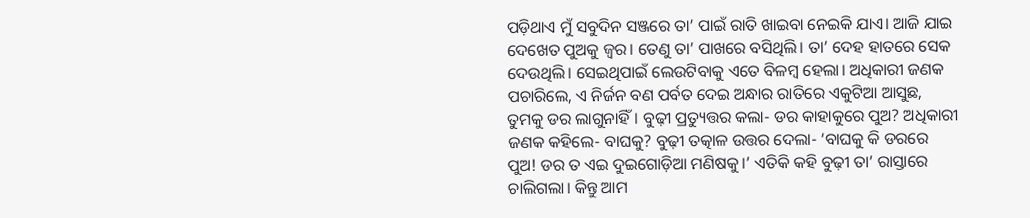ପଡ଼ିଥାଏ ମୁଁ ସବୁଦିନ ସଞ୍ଜରେ ତା’ ପାଇଁ ରାତି ଖାଇବା ନେଇକି ଯାଏ। ଆଜି ଯାଇ ଦେଖେତ ପୁଅକୁ ଜ୍ୱର। ତେଣୁ ତା’ ପାଖରେ ବସିଥିଲି। ତା’ ଦେହ ହାତରେ ସେକ ଦେଉଥିଲି। ସେଇଥିପାଇଁ ଲେଉଟିବାକୁ ଏତେ ବିଳମ୍ବ ହେଲା। ଅଧିକାରୀ ଜଣକ ପଚାରିଲେ, ଏ ନିର୍ଜନ ବଣ ପର୍ବତ ଦେଇ ଅନ୍ଧାର ରାତିରେ ଏକୁଟିଆ ଆସୁଛ, ତୁମକୁ ଡର ଲାଗୁନାହିଁ। ବୁଢ଼ୀ ପ୍ରତ୍ୟୁତ୍ତର କଲା- ଡର କାହାକୁରେ ପୁଅ? ଅଧିକାରୀ ଜଣକ କହିଲେ- ବାଘକୁ? ବୁଢ଼ୀ ତତ୍କାଳ ଉତ୍ତର ଦେଲା- ‘ବାଘକୁ କି ଡରରେ ପୁଅ! ଡର ତ ଏଇ ଦୁଇଗୋଡ଼ିଆ ମଣିଷକୁ।’ ଏତିକି କହି ବୁଢ଼ୀ ତା’ ରାସ୍ତାରେ ଚାଲିଗଲା। କିନ୍ତୁ ଆମ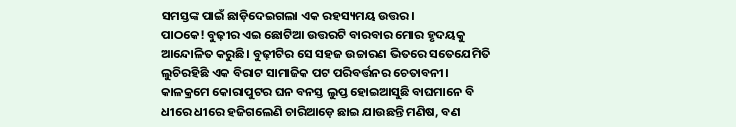ସମସ୍ତଙ୍କ ପାଇଁ ଛାଡ଼ିଦେଇଗଲା ଏକ ରହସ୍ୟମୟ ଉତ୍ତର।
ପାଠକେ! ବୁଢ଼ୀର ଏଇ ଛୋଟିଆ ଉତ୍ତରଟି ବାରବାର ମୋର ହୃଦୟକୁ ଆନ୍ଦୋଳିତ କରୁଛି। ବୁଢ଼ୀଟିର ସେ ସହଜ ଉଚ୍ଚାରଣ ଭିତରେ ସତେଯେମିତି ଲୁଚିରହିଛି ଏକ ବିରାଟ ସାମାଜିକ ପଟ ପରିବର୍ତ୍ତନର ଚେତାବନୀ। କାଳକ୍ରମେ କୋରାପୁଟର ଘନ ବନସ୍ତ ଲୁପ୍ତ ହୋଇଆସୁଛି ବାଘମାନେ ବି ଧୀରେ ଧୀରେ ହଜିଗଲେଣି ଚାରିଆଡ଼େ ଛାଇ ଯାଉଛନ୍ତି ମଣିଷ, ବଣ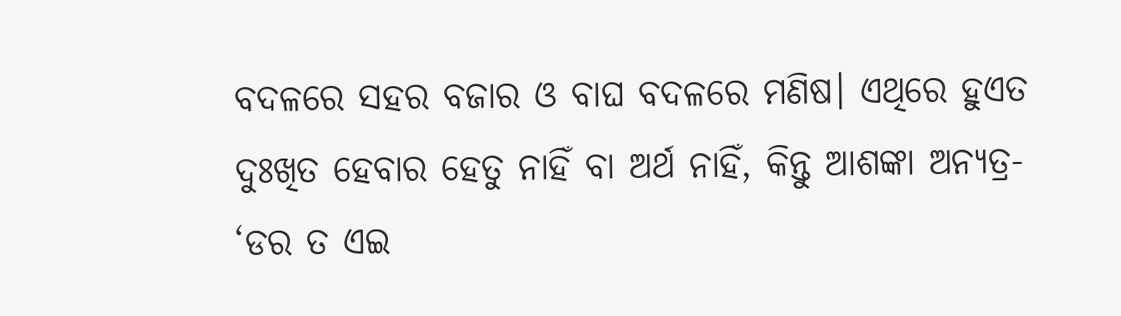ବଦଳରେ ସହର ବଜାର ଓ ବାଘ ବଦଳରେ ମଣିଷ। ଏଥିରେ ହୁଏତ ଦୁଃଖିତ ହେବାର ହେତୁ ନାହିଁ ବା ଅର୍ଥ ନାହିଁ, କିନ୍ତୁ ଆଶଙ୍କା ଅନ୍ୟତ୍ର- ‘ଡର ତ ଏଇ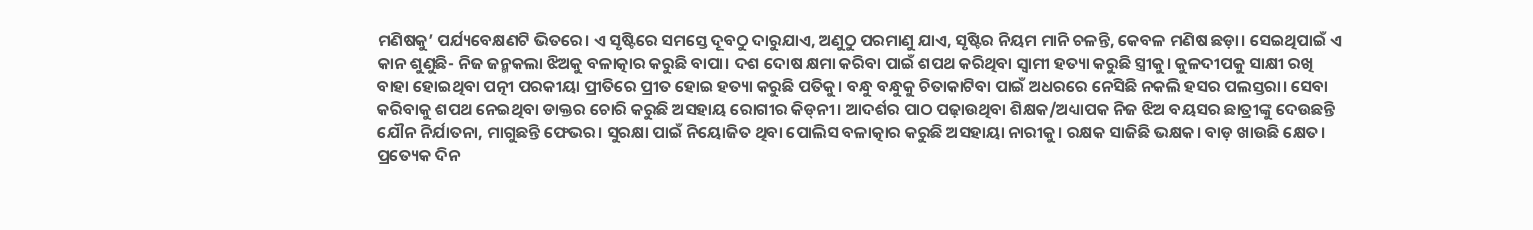ମଣିଷକୁ’ ପର୍ଯ୍ୟବେକ୍ଷଣଟି ଭିତରେ। ଏ ସୃଷ୍ଟିରେ ସମସ୍ତେ ଦୂବଠୁ ଦାରୁଯାଏ, ଅଣୁଠୁ ପରମାଣୁ ଯାଏ, ସୃଷ୍ଟିର ନିୟମ ମାନି ଚଳନ୍ତି, କେବଳ ମଣିଷ ଛଡ଼ା। ସେଇଥିପାଇଁ ଏ କାନ ଶୁଣୁଛି- ନିଜ ଜନ୍ମକଲା ଝିଅକୁ ବଳାତ୍କାର କରୁଛି ବାପା। ଦଶ ଦୋଷ କ୍ଷମା କରିବା ପାଇଁ ଶପଥ କରିଥିବା ସ୍ବାମୀ ହତ୍ୟା କରୁଛି ସ୍ତ୍ରୀକୁ। କୁଳଦୀପକୁ ସାକ୍ଷୀ ରଖି ବାହା ହୋଇଥିବା ପତ୍ନୀ ପରକୀୟା ପ୍ରୀତିରେ ପ୍ରୀତ ହୋଇ ହତ୍ୟା କରୁଛି ପତିକୁ। ବନ୍ଧୁ ବନ୍ଧୁକୁ ଚିତାକାଟିବା ପାଇଁ ଅଧରରେ ନେସିଛି ନକଲି ହସର ପଲସ୍ତରା। ସେବା କରିବାକୁ ଶପଥ ନେଇଥିବା ଡାକ୍ତର ଚୋରି କରୁଛି ଅସହାୟ ରୋଗୀର କିଡ୍‌ନୀ। ଆଦର୍ଶର ପାଠ ପଢ଼ାଉଥିବା ଶିକ୍ଷକ/ଅଧ୍ୟାପକ ନିଜ ଝିଅ ବୟସର ଛାତ୍ରୀଙ୍କୁ ଦେଉଛନ୍ତି ଯୌନ ନିର୍ଯାତନା, ମାଗୁଛନ୍ତି ଫେଭର। ସୁରକ୍ଷା ପାଇଁ ନିୟୋଜିତ ଥିବା ପୋଲିସ ବଳାତ୍କାର କରୁଛି ଅସହାୟା ନାରୀକୁ। ରକ୍ଷକ ସାଜିଛି ଭକ୍ଷକ। ବାଡ଼ ଖାଉଛି କ୍ଷେତ। ପ୍ରତ୍ୟେକ ଦିନ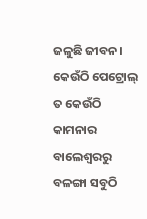ଜଳୁଛି ଜୀବନ। କେଉଁଠି ପେଟ୍ରୋଲ୍‌ ତ କେଉଁଠି କାମନାର ବାଲେଶ୍ୱରରୁ ବଳଙ୍ଗା ସବୁଠି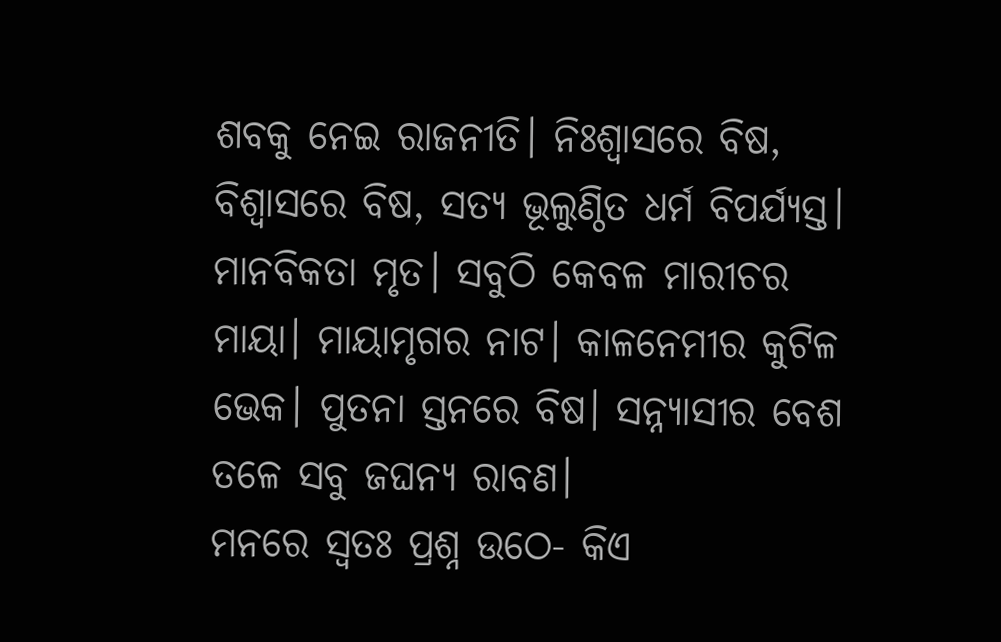ଶବକୁ ନେଇ ରାଜନୀତି। ନିଃଶ୍ୱାସରେ ବିଷ, ବିଶ୍ୱାସରେ ବିଷ, ସତ୍ୟ ଭୂଲୁଣ୍ଠିତ ଧର୍ମ ବିପର୍ଯ୍ୟସ୍ତ। ମାନବିକତା ମୃତ। ସବୁଠି କେବଳ ମାରୀଚର ମାୟା। ମାୟାମୃଗର ନାଟ। କାଳନେମୀର କୁଟିଳ ଭେକ। ପୁତନା ସ୍ତନରେ ବିଷ। ସନ୍ନ୍ୟାସୀର ବେଶ ତଳେ ସବୁ ଜଘନ୍ୟ ରାବଣ।
ମନରେ ସ୍ବତଃ ପ୍ରଶ୍ନ ଉଠେ- କିଏ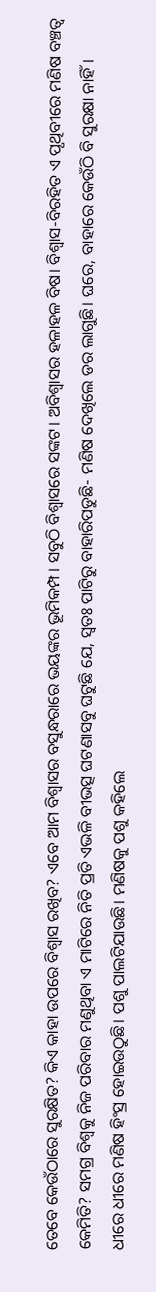ତେବେ କେଉଁଠାରେ ସୁରକ୍ଷିତ? କିଏ କାହା ଉପରେ ବିଶ୍ୱାସ ରଖିବ? ଏବେ ଆମ ବିଶ୍ୱାସର ବସୁନ୍ଧରାରେ ଭୟଙ୍କର ଭୂମିକମ୍ପ। ସବୁଠି ବିଶ୍ୱାସରେ ସଙ୍କଟ। ଅବିଶ୍ୱାସର ହଳାହଳ ବିଷ। ବିଶ୍ୱାସ-ବିରହିତ ଏ ପୃଥିବୀରେ ମଣିଷ ବଞ୍ଚତ୍ବ କେମିତି? ସମଗ୍ର ବିଶ୍ୱକୁ ନିଜ ପରିବାର ମଣୁଥିବା ଏ ମାଟିରେ ନିତି ପ୍ରତି ଏଭଳି ବୀଭତ୍ସ ଘଟଣାସବୁ ଘଟୁଛି ଯେ, ସ୍ବତଃ ପାଟିରୁ ବାହାରିପଡୁଛି- ମଣିଷ ଦେଖିଲେ ଡର ଲାଗୁଛି। ଘରେ, ବାହାରେ କେଉଁଠି ବି ସୁରକ୍ଷା ନାହିଁ।
ଧୀରେ ଧୀରେ ମଣିଷ ହିଂସ୍ର ହୋଇଉଠୁଛି। ପଶୁ ପାଲଟିଯାଉଛି। ମଣିଷକୁ ପଶୁ କହିଲେ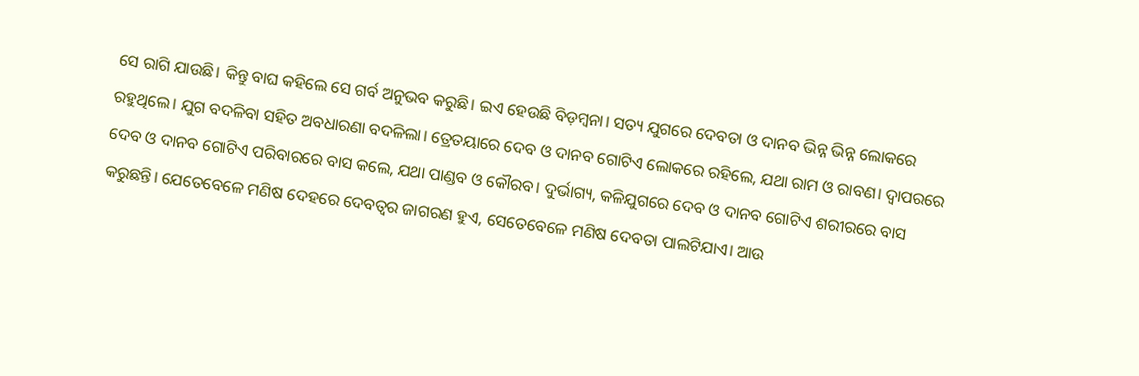ସେ ରାଗି ଯାଉଛି। କିନ୍ତୁ ବାଘ କହିଲେ ସେ ଗର୍ବ ଅନୁଭବ କରୁଛି। ଇଏ ହେଉଛି ବିଡ଼ମ୍ବନା। ସତ୍ୟ ଯୁଗରେ ଦେବତା ଓ ଦାନବ ଭିନ୍ନ ଭିନ୍ନ ଲୋକରେ ରହୁଥିଲେ। ଯୁଗ ବଦଳିବା ସହିତ ଅବଧାରଣା ବଦଳିଲା। ତ୍ରେତୟାରେ ଦେବ ଓ ଦାନବ ଗୋଟିଏ ଲୋକରେ ରହିଲେ, ଯଥା ରାମ ଓ ରାବଣ। ଦ୍ୱାପରରେ ଦେବ ଓ ଦାନବ ଗୋଟିଏ ପରିବାରରେ ବାସ କଲେ, ଯଥା ପାଣ୍ଡବ ଓ କୌରବ। ଦୁର୍ଭାଗ୍ୟ, କଳିଯୁଗରେ ଦେବ ଓ ଦାନବ ଗୋଟିଏ ଶରୀରରେ ବାସ କରୁଛନ୍ତି। ଯେତେବେଳେ ମଣିଷ ଦେହରେ ଦେବତ୍ୱର ଜାଗରଣ ହୁଏ, ସେତେବେଳେ ମଣିଷ ଦେବତା ପାଲଟିଯାଏ। ଆଉ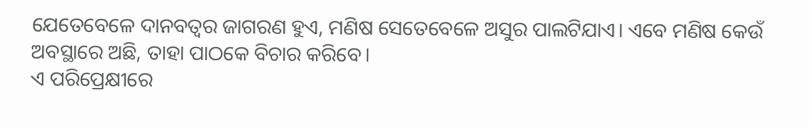ଯେତେବେଳେ ଦାନବତ୍ୱର ଜାଗରଣ ହୁଏ, ମଣିଷ ସେତେବେଳେ ଅସୁର ପାଲଟିଯାଏ। ଏବେ ମଣିଷ କେଉଁ ଅବସ୍ଥାରେ ଅଛି, ତାହା ପାଠକେ ବିଚାର କରିବେ।
ଏ ପରିପ୍ରେକ୍ଷୀରେ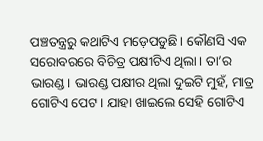ପଞ୍ଚତନ୍ତ୍ରରୁ କଥାଟିଏ ମଡ଼େପଡୁଛି। କୌଣସି ଏକ ସରୋବରରେ ବିଚିତ୍ର ପକ୍ଷୀଟିଏ ଥିଲା। ତା’ର ଭାରଣ୍ଡ। ଭାରଣ୍ଡ ପକ୍ଷୀର ଥିଲା ଦୁଇଟି ମୁହଁ, ମାତ୍ର ଗୋଟିଏ ପେଟ। ଯାହା ଖାଇଲେ ସେହି ଗୋଟିଏ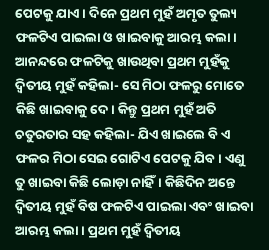ପେଟକୁ ଯାଏ। ଦିନେ ପ୍ରଥମ ମୁହଁ ଅମୃତ ତୁଲ୍ୟ ଫଳଟିଏ ପାଇଲା ଓ ଖାଇବାକୁ ଆରମ୍ଭ କଲା। ଆନନ୍ଦରେ ଫଳଟିକୁ ଖାଉଥିବା ପ୍ରଥମ ମୁହଁକୁ ଦ୍ୱିତୀୟ ମୁହଁ କହିଲା- ସେ ମିଠା ଫଳରୁ ମୋତେ କିଛି ଖାଇବାକୁ ଦେ। କିନ୍ତୁ ପ୍ରଥମ ମୁହଁ ଅତି ଚତୁରତାର ସହ କହିଲା- ଯିଏ ଖାଇଲେ ବି ଏ ଫଳର ମିଠା ସେଇ ଗୋଟିଏ ପେଟକୁ ଯିବ। ଏଣୁ ତୁ ଖାଇବା କିଛି ଲୋଡ଼ା ନାହିଁ। କିଛିଦିନ ଅନ୍ତେ ଦ୍ୱିତୀୟ ମୁହଁ ବିଷ ଫଳଟିଏ ପାଇଲା ଏବଂ ଖାଇବା ଆରମ୍ଭ କଲା। ପ୍ରଥମ ମୁହଁ ଦ୍ୱିତୀୟ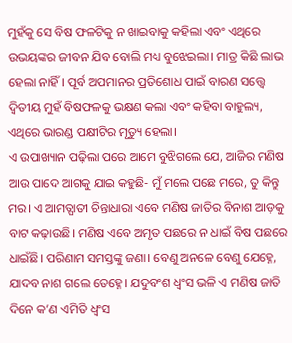ମୁହଁକୁ ସେ ବିଷ ଫଳଟିକୁ ନ ଖାଇବାକୁ କହିଲା ଏବଂ ଏଥିରେ ଉଭୟଙ୍କର ଜୀବନ ଯିବ ବୋଲି ମଧ୍ୟ ବୁଝେଇଲା। ମାତ୍ର କିଛି ଲାଭ ହେଲା ନାହିଁ। ପୂର୍ବ ଅପମାନର ପ୍ରତିଶୋଧ ପାଇଁ ବାରଣ ସତ୍ତ୍ୱେ ଦ୍ୱିତୀୟ ମୁହଁ ବିଷଫଳକୁ ଭକ୍ଷଣ କଲା ଏବଂ କହିବା ବାହୁଲ୍ୟ, ଏଥିରେ ଭାରଣ୍ଡ ପକ୍ଷୀଟିର ମୃତ୍ୟୁ ହେଲା।
ଏ ଉପାଖ୍ୟାନ ପଢ଼ିଲା ପରେ ଆମେ ବୁଝିଗଲେ ଯେ, ଆଜିର ମଣିଷ ଆଉ ପାଦେ ଆଗକୁ ଯାଇ କହୁଛି- ମୁଁ ମଲେ ପଛେ ମରେ, ତୁ କିନ୍ତୁ ମର। ଏ ଆମତ୍ଘାତୀ ଚିନ୍ତାଧାରା ଏବେ ମଣିଷ ଜାତିର ବିନାଶ ଆଡ଼କୁ ବାଟ କଢ଼ାଉଛି। ମଣିଷ ଏବେ ଅମୃତ ପଛରେ ନ ଧାଇଁ ବିଷ ପଛରେ ଧାଇଁଛି। ପରିଣାମ ସମସ୍ତଙ୍କୁ ଜଣା। ବେଣୁ ଅନଳେ ବେଣୁ ଯେହ୍ନେ, ଯାଦବ ନାଶ ଗଲେ ତେହ୍ନେ। ଯଦୁବଂଶ ଧ୍ୱଂସ ଭଳି ଏ ମଣିଷ ଜାତି ଦିନେ କ’ଣ ଏମିତି ଧ୍ୱଂସ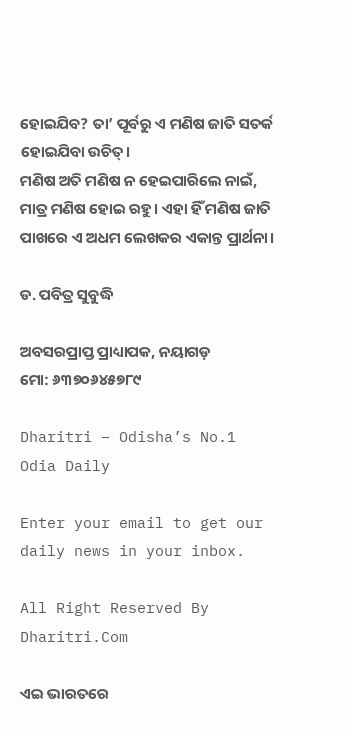ହୋଇଯିବ? ତା’ ପୂର୍ବରୁ ଏ ମଣିଷ ଜାତି ସତର୍କ ହୋଇଯିବା ଉଚିତ୍‌।
ମଣିଷ ଅତି ମଣିଷ ନ ହେଇପାରିଲେ ନାଇଁ, ମାତ୍ର ମଣିଷ ହୋଇ ରହୁ। ଏହା ହିଁ ମଣିଷ ଜାତି ପାଖରେ ଏ ଅଧମ ଲେଖକର ଏକାନ୍ତ ପ୍ରାର୍ଥନା।

ଡ. ପବିତ୍ର ସୁବୁଦ୍ଧି

ଅବସରପ୍ରାପ୍ତ ପ୍ରାଧ୍ୟାପକ, ନୟାଗଡ଼
ମୋ: ୬୩୭୦୬୪୫୭୮୯

Dharitri – Odisha’s No.1 Odia Daily

Enter your email to get our daily news in your inbox.

All Right Reserved By Dharitri.Com

ଏଇ ଭାରତରେ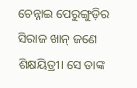ଚେନ୍ନାଇ ପେରୁଙ୍ଗୁଡ଼ିର ସିରାଜ ଖାନ୍‌ ଜଣେ ଶିକ୍ଷୟିତ୍ରୀ। ସେ ତାଙ୍କ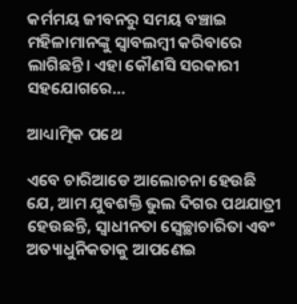କର୍ମମୟ ଜୀବନରୁ ସମୟ ବଞ୍ଚାଇ ମହିଳାମାନଙ୍କୁ ସ୍ବାବଲମ୍ବୀ କରିବାରେ ଲାଗିଛନ୍ତି। ଏହା କୌଣସି ସରକାରୀ ସହଯୋଗରେ…

ଆଧ୍ୟାତ୍ମିକ ପଥେ

ଏବେ ଚାରିଆଡେ ଆଲୋଚନା ହେଉଛି ଯେ, ଆମ ଯୁବଶକ୍ତି ଭୁଲ ଦିଗର ପଥଯାତ୍ରୀ ହେଉଛନ୍ତି, ସ୍ବାଧୀନତା ସ୍ବେଚ୍ଛାଚାରିତା ଏବଂ ଅତ୍ୟାଧୁନିକତାକୁ ଆପଣେଇ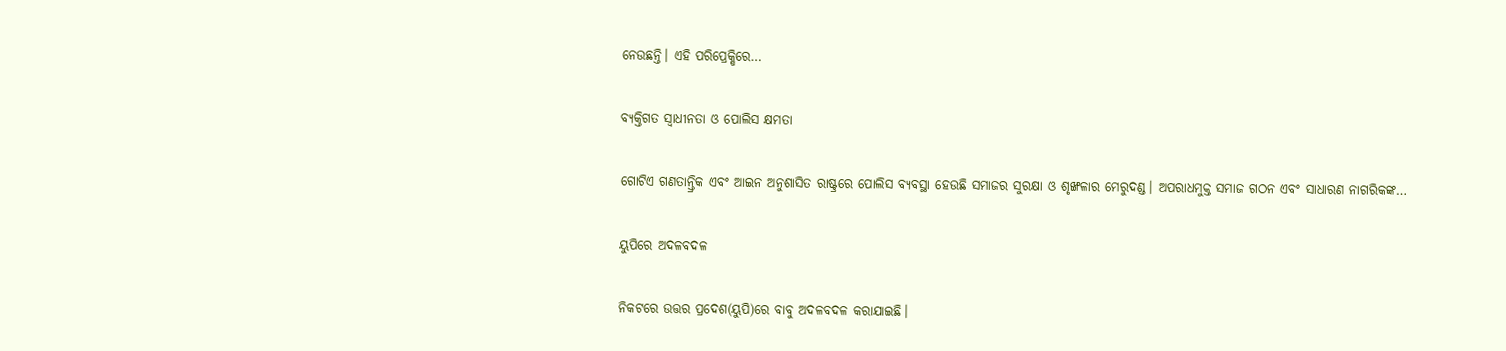ନେଉଛନ୍ତି। ଏହି ପରିପ୍ରେକ୍ଷିରେ…

ବ୍ୟକ୍ତିଗତ ସ୍ବାଧୀନତା ଓ ପୋଲିସ କ୍ଷମତା

ଗୋଟିଏ ଗଣତାନ୍ତ୍ରିକ ଏବଂ ଆଇନ ଅନୁଶାସିତ ରାଷ୍ଟ୍ରରେ ପୋଲିସ ବ୍ୟବସ୍ଥା ହେଉଛି ସମାଜର ସୁରକ୍ଷା ଓ ଶୃଙ୍ଖଳାର ମେରୁଦଣ୍ଡ। ଅପରାଧମୁକ୍ତ ସମାଜ ଗଠନ ଏବଂ ସାଧାରଣ ନାଗରିକଙ୍କ…

ୟୁପିରେ ଅଦଳବଦଳ

ନିକଟରେ ଉତ୍ତର ପ୍ରଦେଶ(ୟୁପି)ରେ ବାବୁ ଅଦଳବଦଳ କରାଯାଇଛି।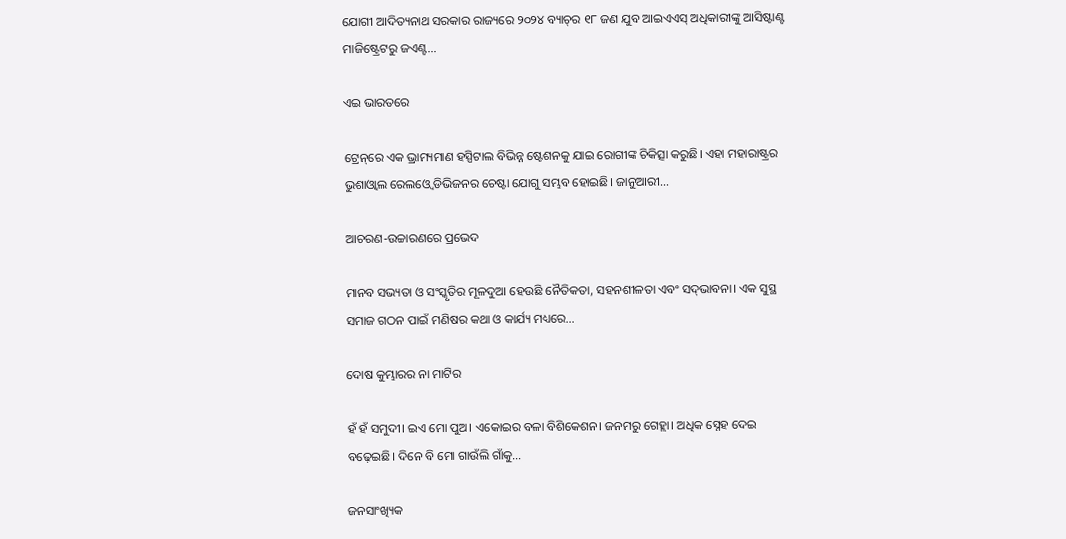ଯୋଗୀ ଆଦିତ୍ୟନାଥ ସରକାର ରାଜ୍ୟରେ ୨୦୨୪ ବ୍ୟାଚ୍‌ର ୧୮ ଜଣ ଯୁବ ଆଇଏଏସ୍‌ ଅଧିକାରୀଙ୍କୁ ଆସିଷ୍ଟାଣ୍ଟ ମାଜିଷ୍ଟ୍ରେଟରୁ ଜଏଣ୍ଟ…

ଏଇ ଭାରତରେ

ଟ୍ରେନ୍‌ରେ ଏକ ଭ୍ରାମ୍ୟମାଣ ହସ୍ପିଟାଲ ବିଭିନ୍ନ ଷ୍ଟେଶନକୁ ଯାଇ ରୋଗୀଙ୍କ ଚିକିତ୍ସା କରୁଛି। ଏହା ମହାରାଷ୍ଟ୍ରର ଭୁଶାଓ୍ବାଲ ରେଲଓ୍ବେ ଡିଭିଜନର ଚେଷ୍ଟା ଯୋଗୁ ସମ୍ଭବ ହୋଇଛି। ଜାନୁଆରୀ…

ଆଚରଣ-ଉଚ୍ଚାରଣରେ ପ୍ରଭେଦ

ମାନବ ସଭ୍ୟତା ଓ ସଂସ୍କୃତିର ମୂଳଦୁଆ ହେଉଛି ନୈତିକତା, ସହନଶୀଳତା ଏବଂ ସଦ୍‌ଭାବନା। ଏକ ସୁସ୍ଥ ସମାଜ ଗଠନ ପାଇଁ ମଣିଷର କଥା ଓ କାର୍ଯ୍ୟ ମଧ୍ୟରେ…

ଦୋଷ କୁମ୍ଭାରର ନା ମାଟିର

ହଁ ହଁ ସମୁଦୀ। ଇଏ ମୋ ପୁଅ। ଏକୋଇର ବଳା ବିଶିକେଶନ। ଜନମରୁ ଗେହ୍ଲା। ଅଧିକ ସ୍ନେହ ଦେଇ ବଢ଼େଇଛି। ଦିନେ ବି ମୋ ଗାଉଁଲି ଗାଁକୁ…

ଜନସାଂଖ୍ୟିକ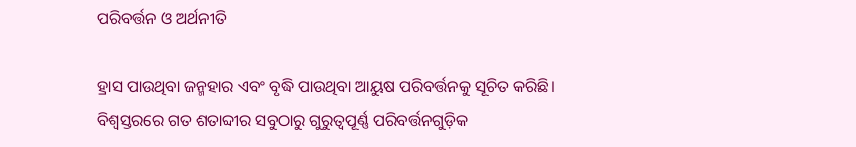ପରିବର୍ତ୍ତନ ଓ ଅର୍ଥନୀତି

ହ୍ରାସ ପାଉଥିବା ଜନ୍ମହାର ଏବଂ ବୃଦ୍ଧି ପାଉଥିବା ଆୟୁଷ ପରିବର୍ତ୍ତନକୁ ସୂଚିତ କରିଛି। ବିଶ୍ୱସ୍ତରରେ ଗତ ଶତାବ୍ଦୀର ସବୁଠାରୁ ଗୁରୁତ୍ୱପୂର୍ଣ୍ଣ ପରିବର୍ତ୍ତନଗୁଡ଼ିକ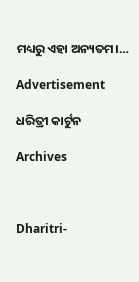ମଧ୍ୟରୁ ଏହା ଅନ୍ୟତମ।…

Advertisement

ଧରିତ୍ରୀ କାର୍ଟୁନ

Archives



Dharitri-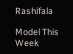Rashifala

Model This Week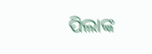ପିଲାଙ୍କ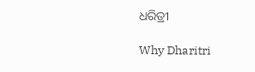ଧରିତ୍ରୀ

Why Dharitri